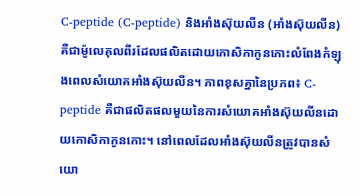C-peptide (C-peptide) និងអាំងស៊ុយលីន (អាំងស៊ុយលីន) គឺជាម៉ូលេគុលពីរដែលផលិតដោយកោសិកាកូនកោះលំពែងកំឡុងពេលសំយោគអាំងស៊ុយលីន។ ភាពខុសគ្នានៃប្រភព៖ C-peptide គឺជាផលិតផលមួយនៃការសំយោគអាំងស៊ុយលីនដោយកោសិកាកូនកោះ។ នៅពេលដែលអាំងស៊ុយលីនត្រូវបានសំយោ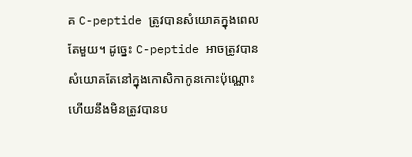គ C-peptide ត្រូវបានសំយោគក្នុងពេលតែមួយ។ ដូច្នេះ C-peptide អាចត្រូវបានសំយោគតែនៅក្នុងកោសិកាកូនកោះប៉ុណ្ណោះ ហើយនឹងមិនត្រូវបានប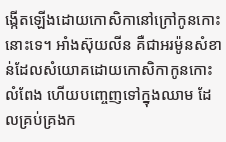ង្កើតឡើងដោយកោសិកានៅក្រៅកូនកោះនោះទេ។ អាំងស៊ុយលីន គឺជាអរម៉ូនសំខាន់ដែលសំយោគដោយកោសិកាកូនកោះលំពែង ហើយបញ្ចេញទៅក្នុងឈាម ដែលគ្រប់គ្រងក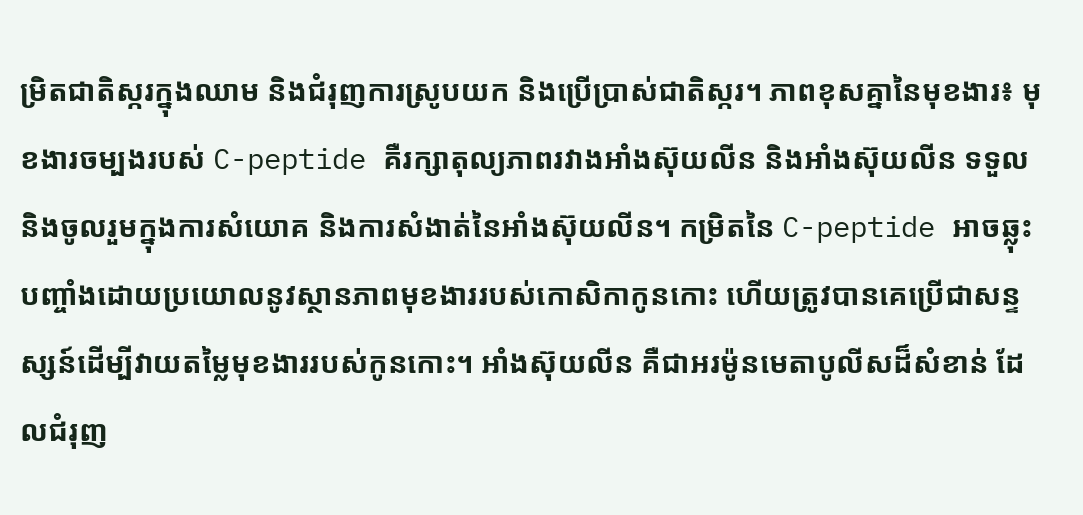ម្រិតជាតិស្ករក្នុងឈាម និងជំរុញការស្រូបយក និងប្រើប្រាស់ជាតិស្ករ។ ភាពខុសគ្នានៃមុខងារ៖ មុខងារចម្បងរបស់ C-peptide គឺរក្សាតុល្យភាពរវាងអាំងស៊ុយលីន និងអាំងស៊ុយលីន ទទួល និងចូលរួមក្នុងការសំយោគ និងការសំងាត់នៃអាំងស៊ុយលីន។ កម្រិតនៃ C-peptide អាចឆ្លុះបញ្ចាំងដោយប្រយោលនូវស្ថានភាពមុខងាររបស់កោសិកាកូនកោះ ហើយត្រូវបានគេប្រើជាសន្ទស្សន៍ដើម្បីវាយតម្លៃមុខងាររបស់កូនកោះ។ អាំងស៊ុយលីន គឺជាអរម៉ូនមេតាបូលីសដ៏សំខាន់ ដែលជំរុញ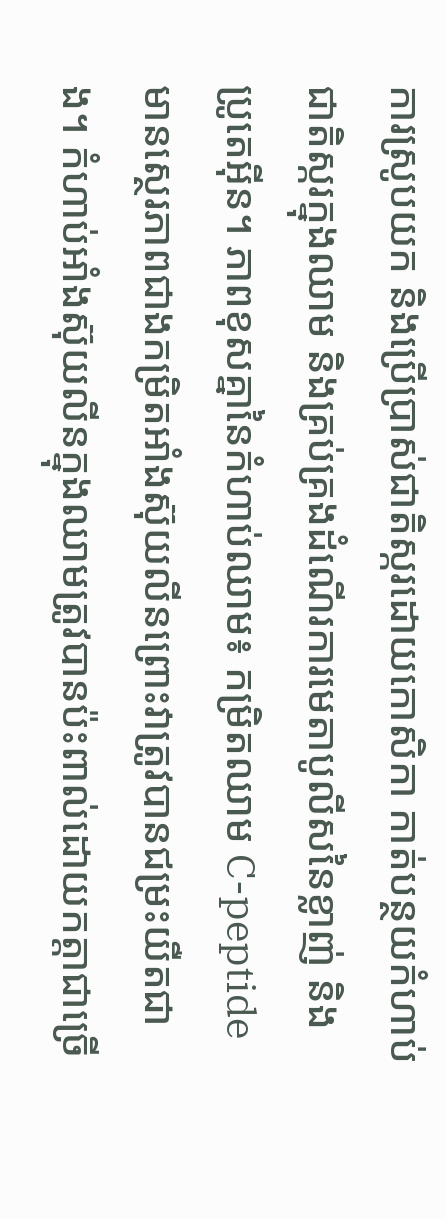ការស្រូបយក និងប្រើប្រាស់ជាតិស្ករដោយកោសិកា កាត់បន្ថយកំហាប់ជាតិស្ករក្នុងឈាម និងគ្រប់គ្រងដំណើរការមេតាបូលីសនៃខ្លាញ់ និងប្រូតេអ៊ីន។ ភាពខុសគ្នានៃកំហាប់ឈាម៖ កម្រិតឈាម C-peptide មានស្ថេរភាពជាងកម្រិតអាំងស៊ុយលីនព្រោះវាត្រូវបានជម្រះយឺតជាង។ កំហាប់អាំងស៊ុយលីនក្នុងឈាមត្រូវបានប៉ះពាល់ដោយកត្តាជាច្រើ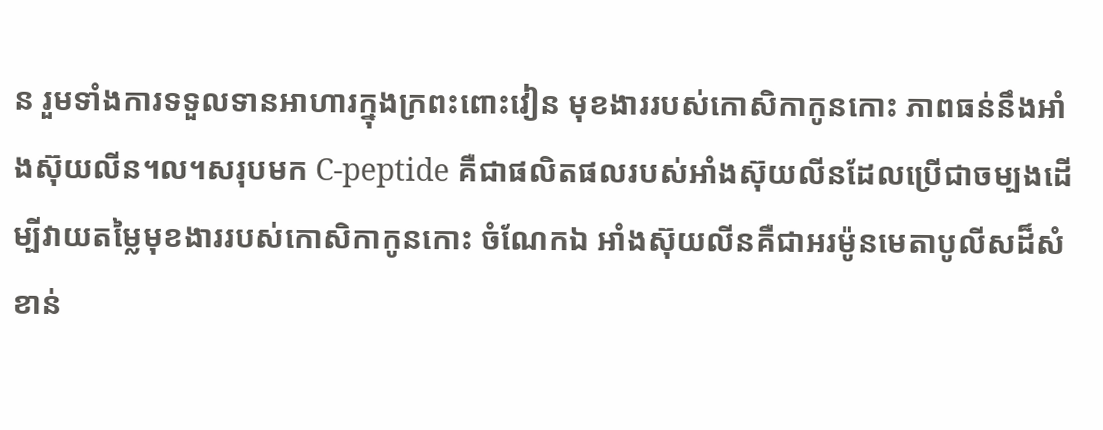ន រួមទាំងការទទួលទានអាហារក្នុងក្រពះពោះវៀន មុខងាររបស់កោសិកាកូនកោះ ភាពធន់នឹងអាំងស៊ុយលីន។ល។សរុបមក C-peptide គឺជាផលិតផលរបស់អាំងស៊ុយលីនដែលប្រើជាចម្បងដើម្បីវាយតម្លៃមុខងាររបស់កោសិកាកូនកោះ ចំណែកឯ អាំងស៊ុយលីនគឺជាអរម៉ូនមេតាបូលីសដ៏សំខាន់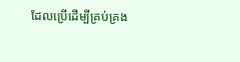ដែលប្រើដើម្បីគ្រប់គ្រង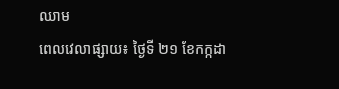ឈាម
ពេលវេលាផ្សាយ៖ ថ្ងៃទី ២១ ខែកក្កដា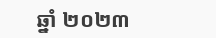ឆ្នាំ ២០២៣